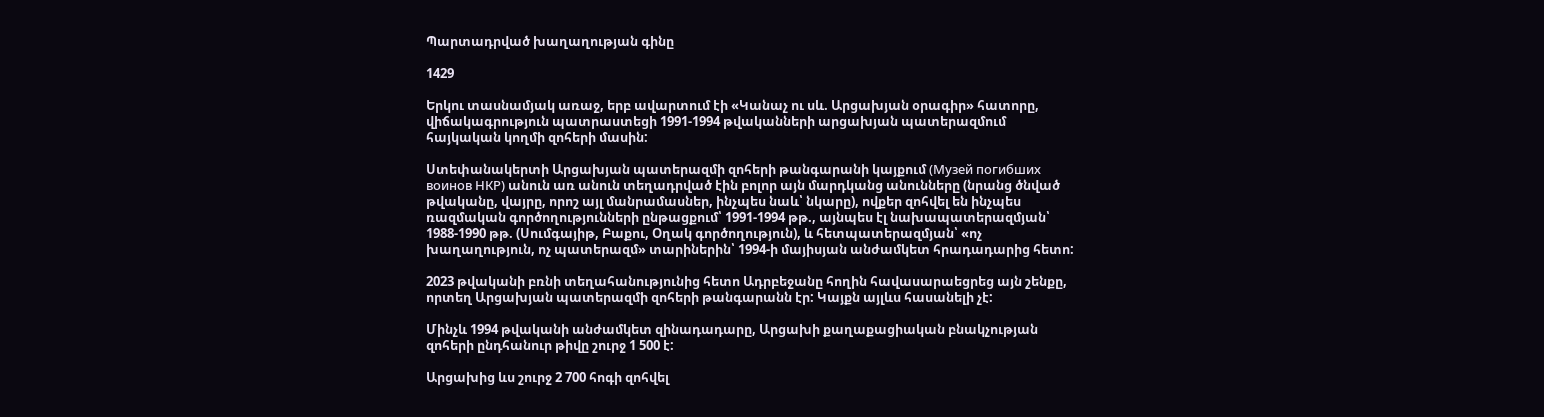Պարտադրված խաղաղության գինը

1429

Երկու տասնամյակ առաջ, երբ ավարտում էի «Կանաչ ու սև. Արցախյան օրագիր» հատորը, վիճակագրություն պատրաստեցի 1991-1994 թվականների արցախյան պատերազմում հայկական կողմի զոհերի մասին:

Ստեփանակերտի Արցախյան պատերազմի զոհերի թանգարանի կայքում (Музей погибших воинов НКР) անուն առ անուն տեղադրված էին բոլոր այն մարդկանց անունները (նրանց ծնված թվականը, վայրը, որոշ այլ մանրամասներ, ինչպես նաև՝ նկարը), ովքեր զոհվել են ինչպես ռազմական գործողությունների ընթացքում՝ 1991-1994 թթ., այնպես էլ նախապատերազմյան՝ 1988-1990 թթ. (Սումգայիթ, Բաքու, Օղակ գործողություն), և հետպատերազմյան՝ «ոչ խաղաղություն, ոչ պատերազմ» տարիներին՝ 1994-ի մայիսյան անժամկետ հրադադարից հետո:

2023 թվականի բռնի տեղահանությունից հետո Ադրբեջանը հողին հավասարաեցրեց այն շենքը, որտեղ Արցախյան պատերազմի զոհերի թանգարանն էր: Կայքն այլևս հասանելի չէ:

Մինչև 1994 թվականի անժամկետ զինադադարը, Արցախի քաղաքացիական բնակչության զոհերի ընդհանուր թիվը շուրջ 1 500 է:

Արցախից ևս շուրջ 2 700 հոգի զոհվել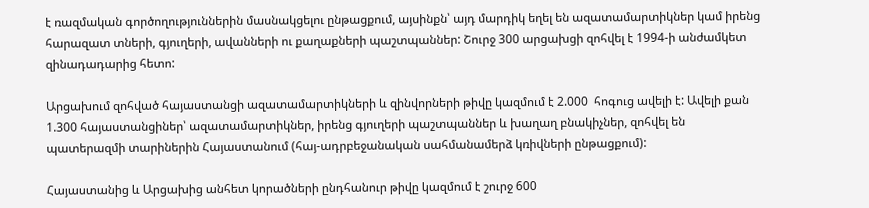է ռազմական գործողություններին մասնակցելու ընթացքում, այսինքն՝ այդ մարդիկ եղել են ազատամարտիկներ կամ իրենց հարազատ տների, գյուղերի, ավանների ու քաղաքների պաշտպաններ: Շուրջ 300 արցախցի զոհվել է 1994-ի անժամկետ զինադադարից հետո:

Արցախում զոհված հայաստանցի ազատամարտիկների և զինվորների թիվը կազմում է 2.000  հոգուց ավելի է: Ավելի քան 1.300 հայաստանցիներ՝ ազատամարտիկներ, իրենց գյուղերի պաշտպաններ և խաղաղ բնակիչներ, զոհվել են պատերազմի տարիներին Հայաստանում (հայ-ադրբեջանական սահմանամերձ կռիվների ընթացքում):

Հայաստանից և Արցախից անհետ կորածների ընդհանուր թիվը կազմում է շուրջ 600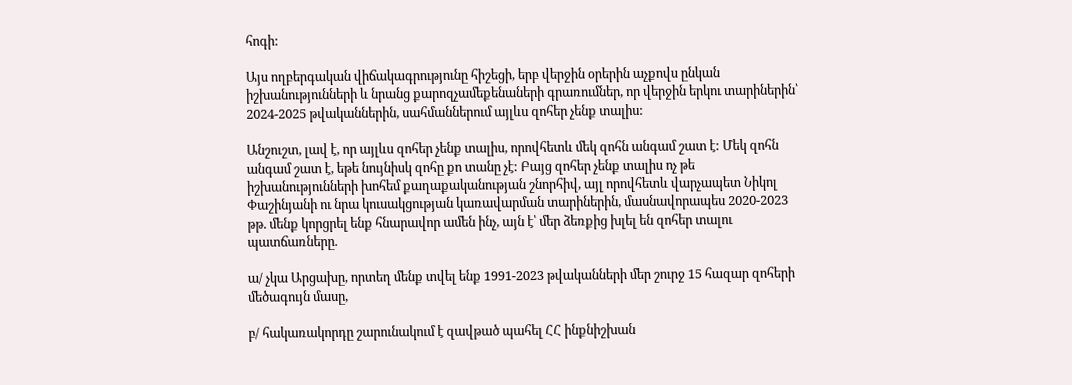հոգի:

Այս ողբերգական վիճակագրությունը հիշեցի, երբ վերջին օրերին աչքովս ընկան իշխանությունների և նրանց քարոզչամեքենաների գրառումներ, որ վերջին երկու տարիներին՝ 2024-2025 թվականներին, սահմաններում այլևս զոհեր չենք տալիս:

Անշուշտ, լավ է, որ այլևս զոհեր չենք տալիս, որովհետև մեկ զոհն անգամ շատ է: Մեկ զոհն անգամ շատ է, եթե նույնիսկ զոհը քո տանը չէ: Բայց զոհեր չենք տալիս ոչ թե իշխանությունների խոհեմ քաղաքականության շնորհիվ, այլ որովհետև վարչապետ Նիկոլ Փաշինյանի ու նրա կուսակցության կառավարման տարիներին, մասնավորապես 2020-2023 թթ. մենք կորցրել ենք հնարավոր ամեն ինչ, այն է՝ մեր ձեռքից խլել են զոհեր տալու պատճառները.

ա/ չկա Արցախը, որտեղ մենք տվել ենք 1991-2023 թվականների մեր շուրջ 15 հազար զոհերի մեծագույն մասը,

բ/ հակառակորդը շարունակում է զավթած պահել ՀՀ ինքնիշխան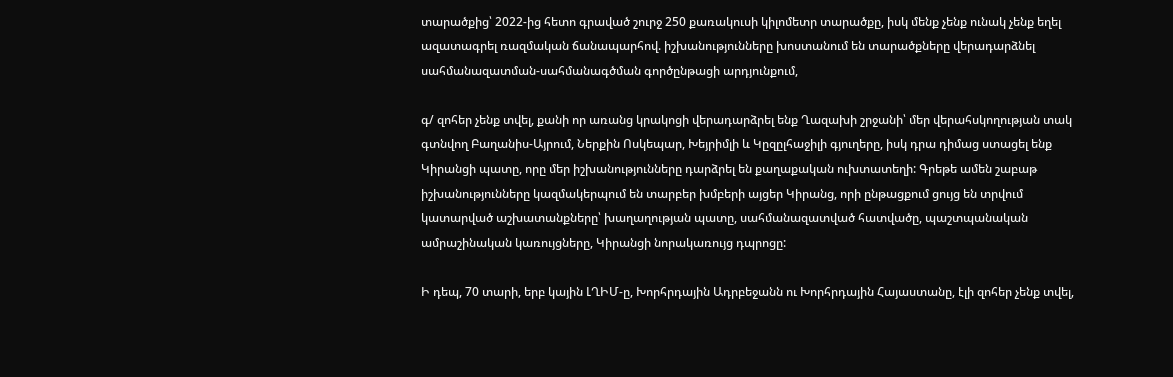տարածքից՝ 2022-ից հետո գրաված շուրջ 250 քառակուսի կիլոմետր տարածքը, իսկ մենք չենք ունակ չենք եղել ազատագրել ռազմական ճանապարհով. իշխանությունները խոստանում են տարածքները վերադարձնել սահմանազատման-սահմանագծման գործընթացի արդյունքում,

գ/ զոհեր չենք տվել, քանի որ առանց կրակոցի վերադարձրել ենք Ղազախի շրջանի՝ մեր վերահսկողության տակ գտնվող Բաղանիս-Այրում, Ներքին Ոսկեպար, Խեյրիմլի և Կըզըլհաջիլի գյուղերը, իսկ դրա դիմաց ստացել ենք Կիրանցի պատը, որը մեր իշխանությունները դարձրել են քաղաքական ուխտատեղի: Գրեթե ամեն շաբաթ իշխանությունները կազմակերպում են տարբեր խմբերի այցեր Կիրանց, որի ընթացքում ցույց են տրվում կատարված աշխատանքները՝ խաղաղության պատը, սահմանազատված հատվածը, պաշտպանական ամրաշինական կառույցները, Կիրանցի նորակառույց դպրոցը:

Ի դեպ, 70 տարի, երբ կային ԼՂԻՄ-ը, Խորհրդային Ադրբեջանն ու Խորհրդային Հայաստանը, էլի զոհեր չենք տվել,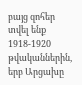բայց զոհեր տվել ենք 1918-1920 թվականներին, երբ Արցախը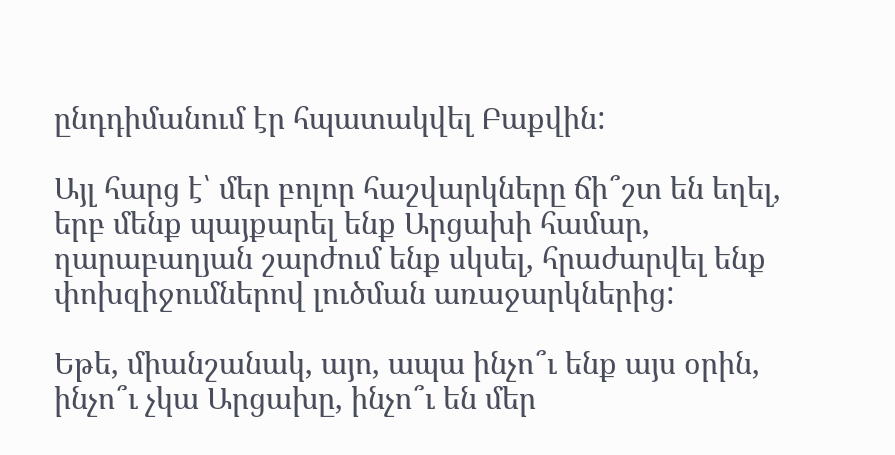ընդդիմանում էր հպատակվել Բաքվին:

Այլ հարց է՝ մեր բոլոր հաշվարկները ճի՞շտ են եղել, երբ մենք պայքարել ենք Արցախի համար, ղարաբաղյան շարժում ենք սկսել, հրաժարվել ենք փոխզիջումներով լուծման առաջարկներից:

Եթե, միանշանակ, այո, ապա ինչո՞ւ ենք այս օրին, ինչո՞ւ չկա Արցախը, ինչո՞ւ են մեր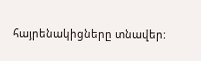հայրենակիցները տնավեր: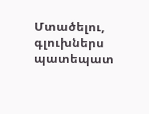Մտածելու, գլուխներս պատեպատ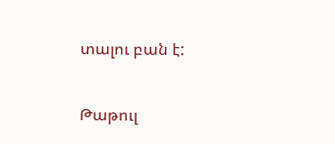տալու բան է:

Թաթուլ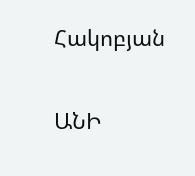Հակոբյան

ԱՆԻ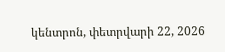կենտրոն, փետրվարի 22, 2026